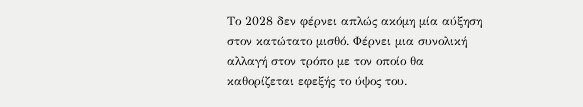Το 2028 δεν φέρνει απλώς ακόμη μία αύξηση στον κατώτατο μισθό. Φέρνει μια συνολική αλλαγή στον τρόπο με τον οποίο θα καθορίζεται εφεξής το ύψος του.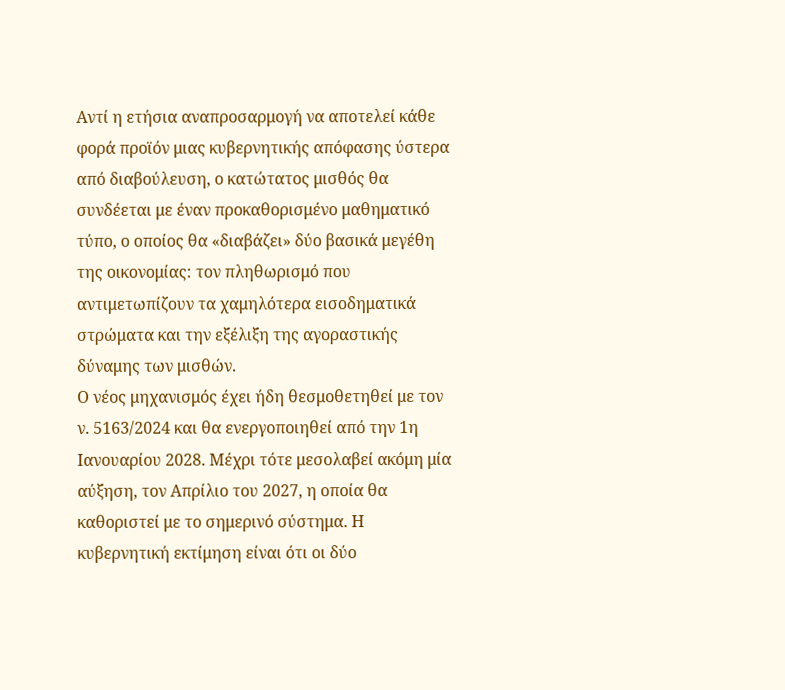Αντί η ετήσια αναπροσαρμογή να αποτελεί κάθε φορά προϊόν μιας κυβερνητικής απόφασης ύστερα από διαβούλευση, ο κατώτατος μισθός θα συνδέεται με έναν προκαθορισμένο μαθηματικό τύπο, ο οποίος θα «διαβάζει» δύο βασικά μεγέθη της οικονομίας: τον πληθωρισμό που αντιμετωπίζουν τα χαμηλότερα εισοδηματικά στρώματα και την εξέλιξη της αγοραστικής δύναμης των μισθών.
Ο νέος μηχανισμός έχει ήδη θεσμοθετηθεί με τον ν. 5163/2024 και θα ενεργοποιηθεί από την 1η Ιανουαρίου 2028. Μέχρι τότε μεσολαβεί ακόμη μία αύξηση, τον Απρίλιο του 2027, η οποία θα καθοριστεί με το σημερινό σύστημα. Η κυβερνητική εκτίμηση είναι ότι οι δύο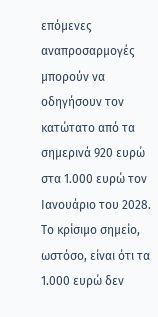επόμενες αναπροσαρμογές μπορούν να οδηγήσουν τον κατώτατο από τα σημερινά 920 ευρώ στα 1.000 ευρώ τον Ιανουάριο του 2028.
Το κρίσιμο σημείο, ωστόσο, είναι ότι τα 1.000 ευρώ δεν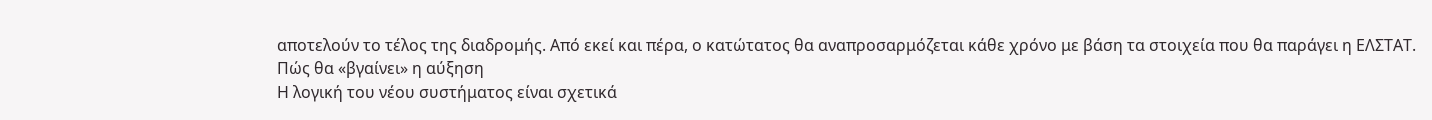αποτελούν το τέλος της διαδρομής. Από εκεί και πέρα, ο κατώτατος θα αναπροσαρμόζεται κάθε χρόνο με βάση τα στοιχεία που θα παράγει η ΕΛΣΤΑΤ.
Πώς θα «βγαίνει» η αύξηση
Η λογική του νέου συστήματος είναι σχετικά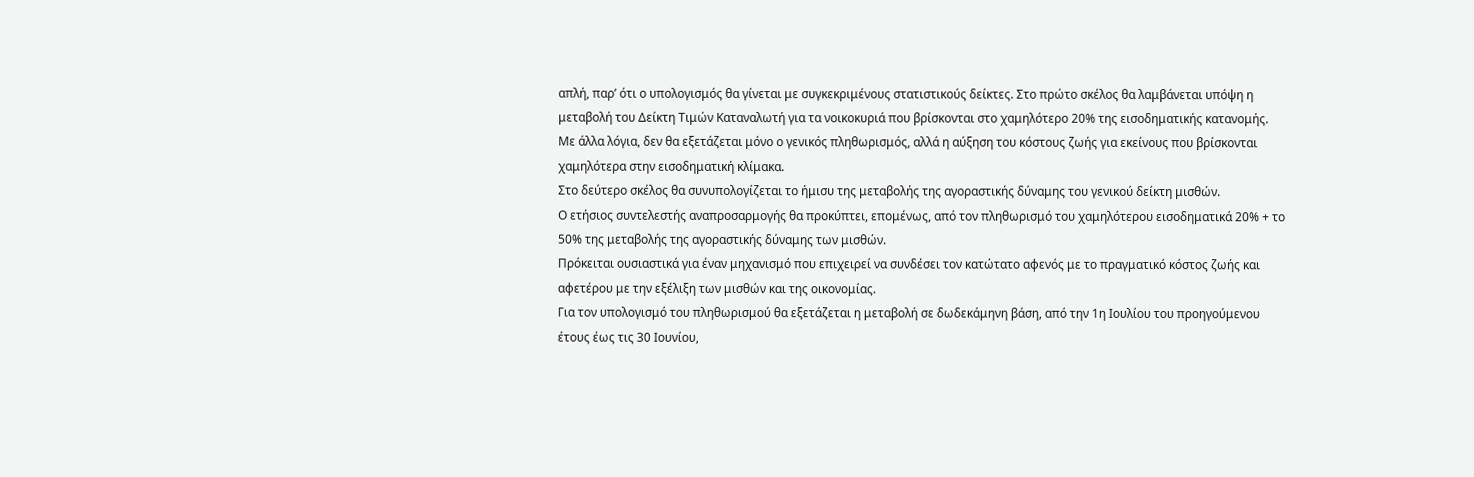απλή, παρ’ ότι ο υπολογισμός θα γίνεται με συγκεκριμένους στατιστικούς δείκτες. Στο πρώτο σκέλος θα λαμβάνεται υπόψη η μεταβολή του Δείκτη Τιμών Καταναλωτή για τα νοικοκυριά που βρίσκονται στο χαμηλότερο 20% της εισοδηματικής κατανομής. Με άλλα λόγια, δεν θα εξετάζεται μόνο ο γενικός πληθωρισμός, αλλά η αύξηση του κόστους ζωής για εκείνους που βρίσκονται χαμηλότερα στην εισοδηματική κλίμακα.
Στο δεύτερο σκέλος θα συνυπολογίζεται το ήμισυ της μεταβολής της αγοραστικής δύναμης του γενικού δείκτη μισθών.
Ο ετήσιος συντελεστής αναπροσαρμογής θα προκύπτει, επομένως, από τον πληθωρισμό του χαμηλότερου εισοδηματικά 20% + το 50% της μεταβολής της αγοραστικής δύναμης των μισθών.
Πρόκειται ουσιαστικά για έναν μηχανισμό που επιχειρεί να συνδέσει τον κατώτατο αφενός με το πραγματικό κόστος ζωής και αφετέρου με την εξέλιξη των μισθών και της οικονομίας.
Για τον υπολογισμό του πληθωρισμού θα εξετάζεται η μεταβολή σε δωδεκάμηνη βάση, από την 1η Ιουλίου του προηγούμενου έτους έως τις 30 Ιουνίου,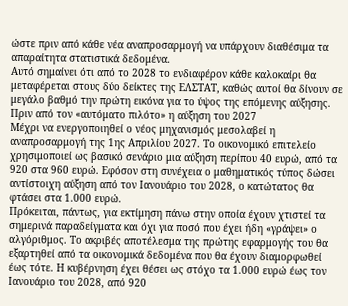ώστε πριν από κάθε νέα αναπροσαρμογή να υπάρχουν διαθέσιμα τα απαραίτητα στατιστικά δεδομένα.
Αυτό σημαίνει ότι από το 2028 το ενδιαφέρον κάθε καλοκαίρι θα μεταφέρεται στους δύο δείκτες της ΕΛΣΤΑΤ, καθώς αυτοί θα δίνουν σε μεγάλο βαθμό την πρώτη εικόνα για το ύψος της επόμενης αύξησης.
Πριν από τον «αυτόματο πιλότο» η αύξηση του 2027
Μέχρι να ενεργοποιηθεί ο νέος μηχανισμός μεσολαβεί η αναπροσαρμογή της 1ης Απριλίου 2027. Το οικονομικό επιτελείο χρησιμοποιεί ως βασικό σενάριο μια αύξηση περίπου 40 ευρώ, από τα 920 στα 960 ευρώ. Εφόσον στη συνέχεια ο μαθηματικός τύπος δώσει αντίστοιχη αύξηση από τον Ιανουάριο του 2028, ο κατώτατος θα φτάσει στα 1.000 ευρώ.
Πρόκειται, πάντως, για εκτίμηση πάνω στην οποία έχουν χτιστεί τα σημερινά παραδείγματα και όχι για ποσό που έχει ήδη «γράψει» ο αλγόριθμος. Το ακριβές αποτέλεσμα της πρώτης εφαρμογής του θα εξαρτηθεί από τα οικονομικά δεδομένα που θα έχουν διαμορφωθεί έως τότε. Η κυβέρνηση έχει θέσει ως στόχο τα 1.000 ευρώ έως τον Ιανουάριο του 2028, από 920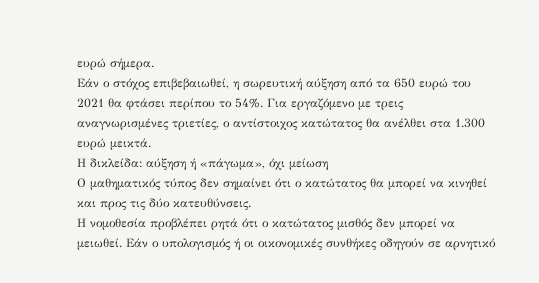ευρώ σήμερα.
Εάν ο στόχος επιβεβαιωθεί, η σωρευτική αύξηση από τα 650 ευρώ του 2021 θα φτάσει περίπου το 54%. Για εργαζόμενο με τρεις αναγνωρισμένες τριετίες, ο αντίστοιχος κατώτατος θα ανέλθει στα 1.300 ευρώ μεικτά.
Η δικλείδα: αύξηση ή «πάγωμα», όχι μείωση
Ο μαθηματικός τύπος δεν σημαίνει ότι ο κατώτατος θα μπορεί να κινηθεί και προς τις δύο κατευθύνσεις.
Η νομοθεσία προβλέπει ρητά ότι ο κατώτατος μισθός δεν μπορεί να μειωθεί. Εάν ο υπολογισμός ή οι οικονομικές συνθήκες οδηγούν σε αρνητικό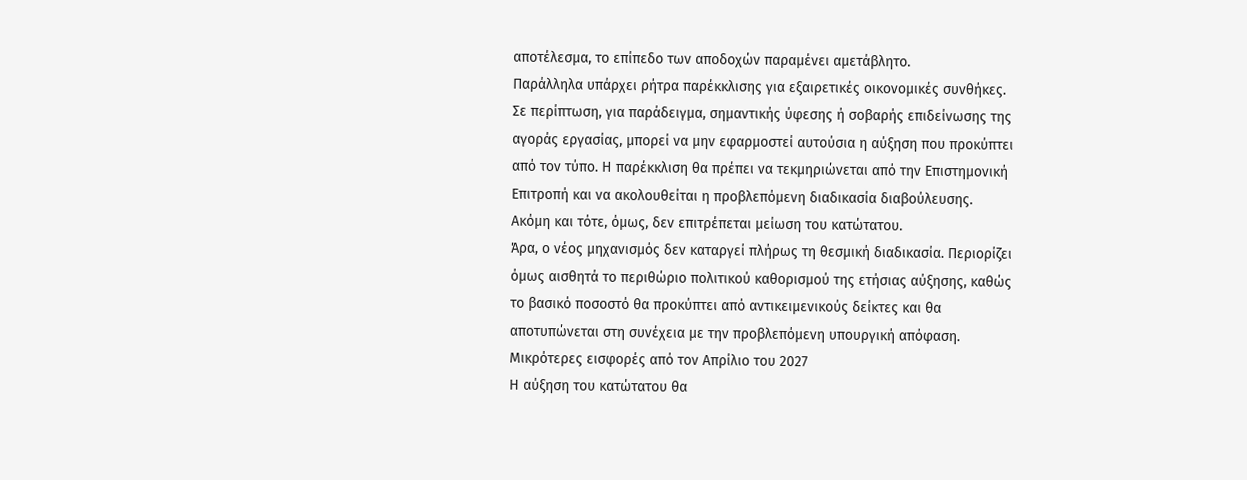αποτέλεσμα, το επίπεδο των αποδοχών παραμένει αμετάβλητο.
Παράλληλα υπάρχει ρήτρα παρέκκλισης για εξαιρετικές οικονομικές συνθήκες. Σε περίπτωση, για παράδειγμα, σημαντικής ύφεσης ή σοβαρής επιδείνωσης της αγοράς εργασίας, μπορεί να μην εφαρμοστεί αυτούσια η αύξηση που προκύπτει από τον τύπο. Η παρέκκλιση θα πρέπει να τεκμηριώνεται από την Επιστημονική Επιτροπή και να ακολουθείται η προβλεπόμενη διαδικασία διαβούλευσης. Ακόμη και τότε, όμως, δεν επιτρέπεται μείωση του κατώτατου.
Άρα, ο νέος μηχανισμός δεν καταργεί πλήρως τη θεσμική διαδικασία. Περιορίζει όμως αισθητά το περιθώριο πολιτικού καθορισμού της ετήσιας αύξησης, καθώς το βασικό ποσοστό θα προκύπτει από αντικειμενικούς δείκτες και θα αποτυπώνεται στη συνέχεια με την προβλεπόμενη υπουργική απόφαση.
Μικρότερες εισφορές από τον Απρίλιο του 2027
Η αύξηση του κατώτατου θα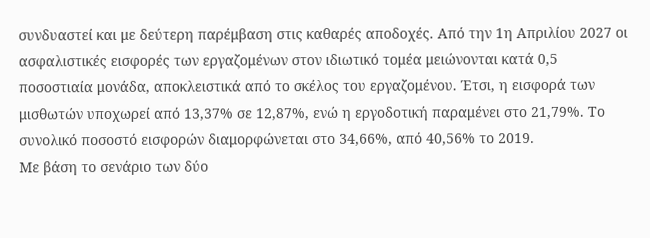συνδυαστεί και με δεύτερη παρέμβαση στις καθαρές αποδοχές. Από την 1η Απριλίου 2027 οι ασφαλιστικές εισφορές των εργαζομένων στον ιδιωτικό τομέα μειώνονται κατά 0,5 ποσοστιαία μονάδα, αποκλειστικά από το σκέλος του εργαζομένου. Έτσι, η εισφορά των μισθωτών υποχωρεί από 13,37% σε 12,87%, ενώ η εργοδοτική παραμένει στο 21,79%. Το συνολικό ποσοστό εισφορών διαμορφώνεται στο 34,66%, από 40,56% το 2019.
Με βάση το σενάριο των δύο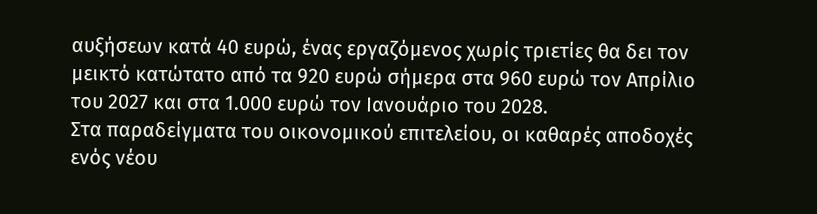αυξήσεων κατά 40 ευρώ, ένας εργαζόμενος χωρίς τριετίες θα δει τον μεικτό κατώτατο από τα 920 ευρώ σήμερα στα 960 ευρώ τον Απρίλιο του 2027 και στα 1.000 ευρώ τον Ιανουάριο του 2028.
Στα παραδείγματα του οικονομικού επιτελείου, οι καθαρές αποδοχές ενός νέου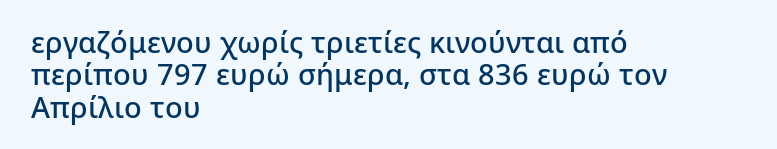εργαζόμενου χωρίς τριετίες κινούνται από περίπου 797 ευρώ σήμερα, στα 836 ευρώ τον Απρίλιο του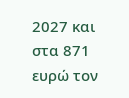2027 και στα 871 ευρώ τον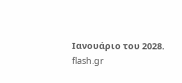Ιανουάριο του 2028.
flash.gr